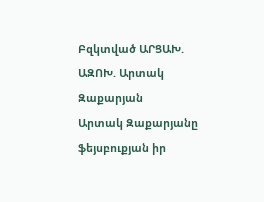Բզկտված ԱՐՑԱԽ. ԱԶՈԽ. Արտակ Զաքարյան
Արտակ Զաքարյանը ֆեյսբուքյան իր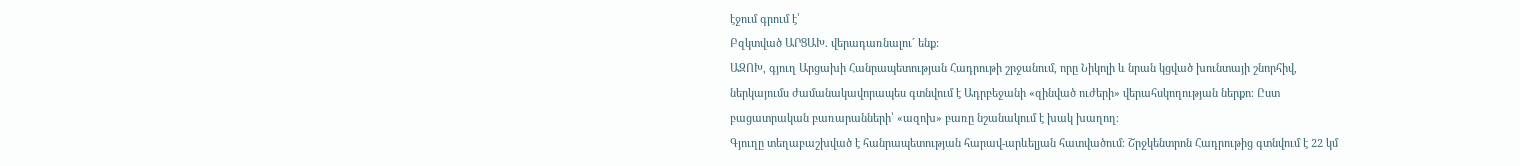էջում գրում է՝
Բզկտված ԱՐՑԱԽ. վերադառնալու´ ենք:
ԱԶՈԽ, գյուղ Արցախի Հանրապետության Հադրութի շրջանում, որը Նիկոլի և նրան կցված խունտայի շնորհիվ, ներկայումս ժամանակավորապես գտնվում է Ադրբեջանի «զինված ուժերի» վերահսկողության ներքո։ Ըստ բացատրական բառարանների՝ «ազոխ» բառը նշանակում է խակ խաղող։
Գյուղը տեղաբաշխված է հանրապետության հարավ-արևելյան հատվածում։ Շրջկենտրոն Հադրութից գտնվում է 22 կմ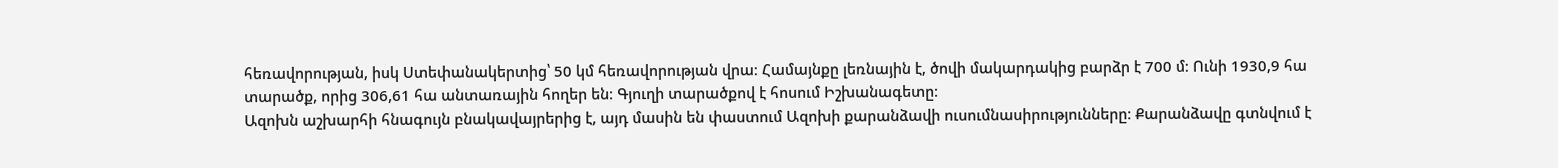հեռավորության, իսկ Ստեփանակերտից՝ 50 կմ հեռավորության վրա։ Համայնքը լեռնային է, ծովի մակարդակից բարձր է 700 մ։ Ունի 1930,9 հա տարածք, որից 306,61 հա անտառային հողեր են։ Գյուղի տարածքով է հոսում Իշխանագետը։
Ազոխն աշխարհի հնագույն բնակավայրերից է, այդ մասին են փաստում Ազոխի քարանձավի ուսումնասիրությունները։ Քարանձավը գտնվում է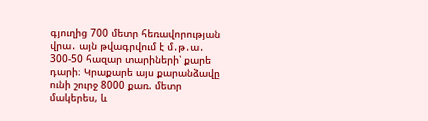գյուղից 700 մետր հեռավորության վրա․ այն թվագրվում է մ․թ․ա․ 300-50 հազար տարիների՝ քարե դարի։ Կրաքարե այս քարանձավը ունի շուրջ 8000 քառ. մետր մակերես, և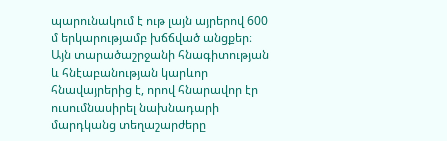պարունակում է ութ լայն այրերով 600 մ երկարությամբ խճճված անցքեր։ Այն տարածաշրջանի հնագիտության և հնէաբանության կարևոր հնավայրերից է, որով հնարավոր էր ուսումնասիրել նախնադարի մարդկանց տեղաշարժերը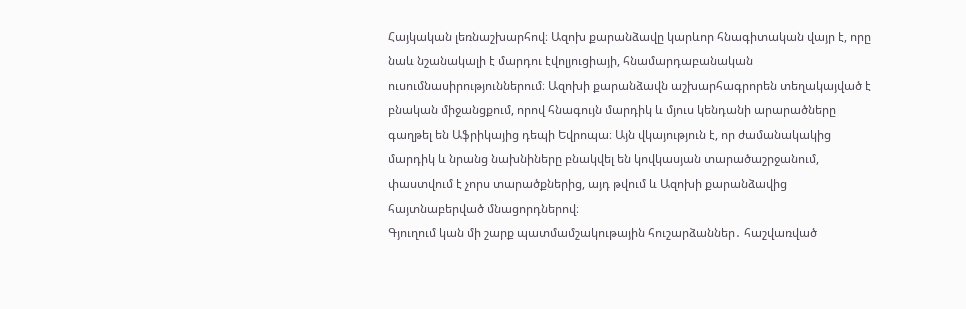Հայկական լեռնաշխարհով։ Ազոխ քարանձավը կարևոր հնագիտական վայր է, որը նաև նշանակալի է մարդու էվոլյուցիայի, հնամարդաբանական ուսումնասիրություններում։ Ազոխի քարանձավն աշխարհագրորեն տեղակայված է բնական միջանցքում, որով հնագույն մարդիկ և մյուս կենդանի արարածները գաղթել են Աֆրիկայից դեպի Եվրոպա։ Այն վկայություն է, որ ժամանակակից մարդիկ և նրանց նախնիները բնակվել են կովկասյան տարածաշրջանում, փաստվում է չորս տարածքներից, այդ թվում և Ազոխի քարանձավից հայտնաբերված մնացորդներով։
Գյուղում կան մի շարք պատմամշակութային հուշարձաններ․ հաշվառված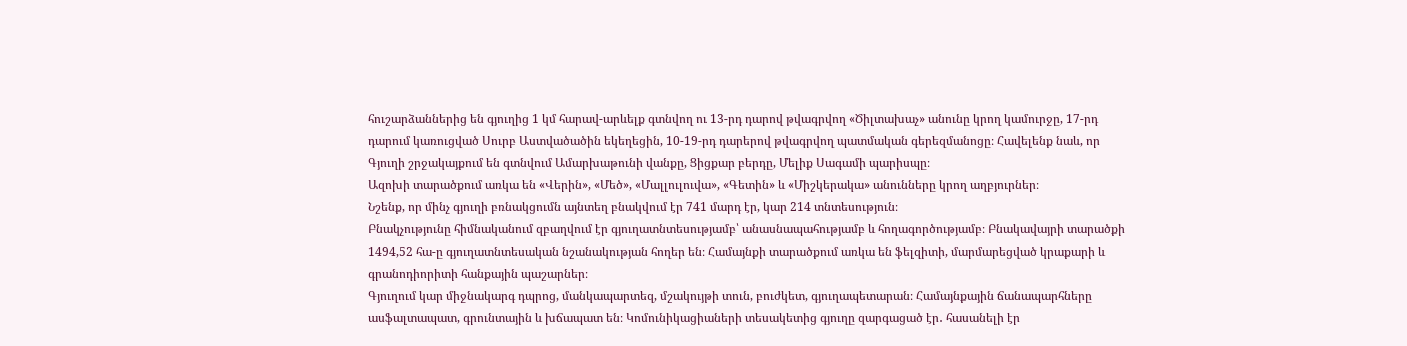հուշարձաններից են գյուղից 1 կմ հարավ-արևելք գտնվող ու 13-րդ դարով թվագրվող «Ծիլտախաչ» անունը կրող կամուրջը, 17-րդ դարում կառուցված Սուրբ Աստվածածին եկեղեցին, 10-19-րդ դարերով թվագրվող պատմական գերեզմանոցը։ Հավելենք նաև, որ Գյուղի շրջակայքում են գտնվում Ամարխաթունի վանքը, Ցիցքար բերդը, Մելիք Սագամի պարիսպը։
Ազոխի տարածքում առկա են «Վերին», «Մեծ», «Մալլուլուվա», «Գետին» և «Միշկերակա» անունները կրող աղբյուրներ։
Նշենք, որ մինչ գյուղի բռնակցումն այնտեղ բնակվում էր 741 մարդ էր, կար 214 տնտեսություն։
Բնակչությունը հիմնականում զբաղվում էր գյուղատնտեսությամբ՝ անասնապահությամբ և հողագործությամբ։ Բնակավայրի տարածքի 1494,52 հա-ը գյուղատնտեսական նշանակության հողեր են։ Համայնքի տարածքում առկա են ֆելզիտի, մարմարեցված կրաքարի և գրանոդիորիտի հանքային պաշարներ։
Գյուղում կար միջնակարգ դպրոց, մանկապարտեզ, մշակույթի տուն, բուժկետ, գյուղապետարան։ Համայնքային ճանապարհները ասֆալտապատ, գրունտային և խճապատ են։ Կոմունիկացիաների տեսակետից գյուղը զարգացած էր․ հասանելի էր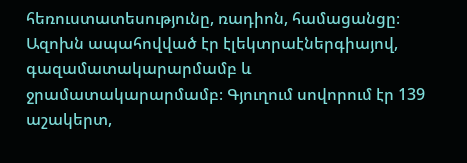հեռուստատեսությունը, ռադիոն, համացանցը։ Ազոխն ապահովված էր էլեկտրաէներգիայով, գազամատակարարմամբ և ջրամատակարարմամբ։ Գյուղում սովորում էր 139 աշակերտ,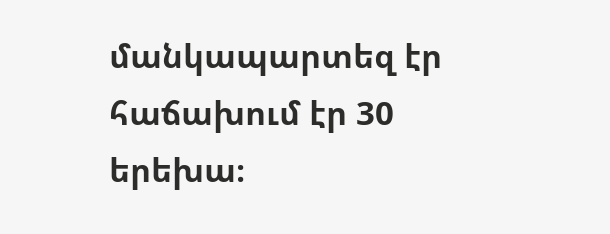մանկապարտեզ էր հաճախում էր 30 երեխա։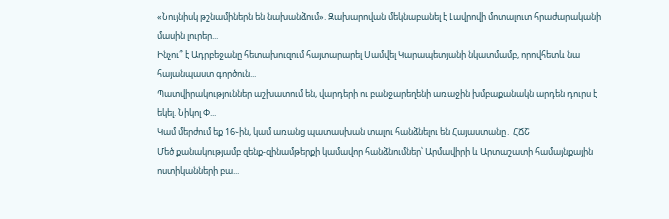«Նույնիսկ թշնամիներն են նախանձում». Զախարովան մեկնաբանել է Լավրովի մոտալուտ հրաժարականի մասին լուրեր...
Ինչու՞ է Ադրբեջանը հետախուզում հայտարարել Սամվել Կարապետյանի նկատմամբ, որովհետև նա հայանպաստ գործուն...
Պատվիրակություններ աշխատում են, վարդերի ու բանջարեղենի առաջին խմբաքանակն արդեն դուրս է եկել. Նիկոլ Փ...
Կամ մերժում եք 16֊ին, կամ առանց պատասխան տալու հանձնելու են Հայաստանը․ ՀՃՇ
Մեծ քանակությամբ զենք-զինամթերքի կամավոր հանձնումներ՝ Արմավիրի և Արտաշատի համայնքային ոստիկանների բա...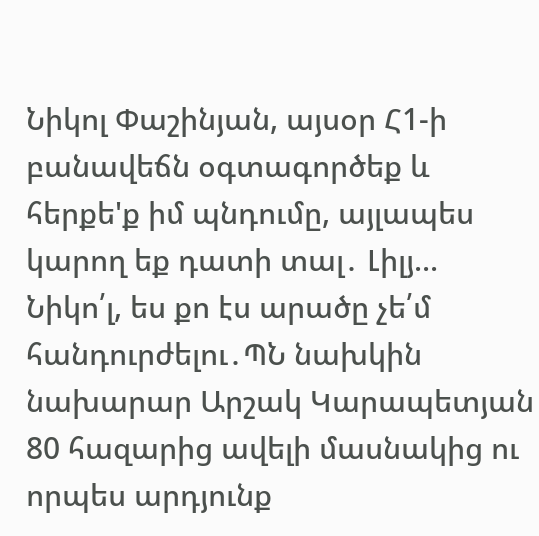Նիկոլ Փաշինյան, այսօր Հ1-ի բանավեճն օգտագործեք և հերքե'ք իմ պնդումը, այլապես կարող եք դատի տալ․ Լիլյ...
Նիկո՛լ, ես քո էս արածը չե՛մ հանդուրժելու․ՊՆ նախկին նախարար Արշակ Կարապետյան
80 հազարից ավելի մասնակից ու որպես արդյունք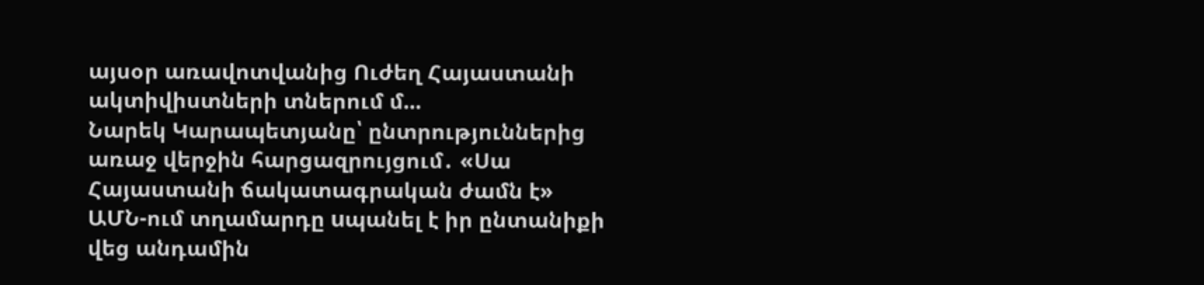այսօր առավոտվանից Ուժեղ Հայաստանի ակտիվիստների տներում մ...
Նարեկ Կարապետյանը՝ ընտրություններից առաջ վերջին հարցազրույցում․ «Սա Հայաստանի ճակատագրական ժամն է»
ԱՄՆ-ում տղամարդը uպանել է իր ընտանիքի վեց անդամին